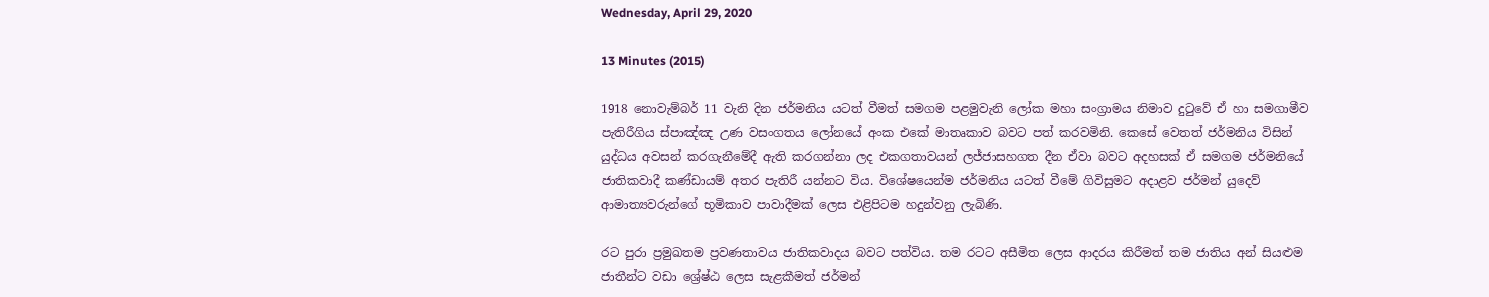Wednesday, April 29, 2020

13 Minutes (2015)

1918 නොවැම්බර් 11 වැනි දින ජර්මනිය යටත් වීමත් සමගම පළමුවැනි ලෝක මහා සංග්‍රාමය නිමාව දුටුවේ ඒ හා සමගාමීව පැතිරීගිය ස්පාඤ්ඤ උණ වසංගතය ලෝනයේ අංක එකේ මාතෘකාව බවට පත් කරවමිනි. කෙසේ වෙතත් ජර්මනිය විසින් යුද්ධය අවසන් කරගැනීමේදී ඇති කරගන්නා ලද එකගතාවයන් ලජ්ජාසහගත දීන ඒවා බවට අදහසක් ඒ සමගම ජර්මනියේ ජාතිකවාදී කණ්ඩායම් අතර පැතිරී යන්නට විය. විශේෂයෙන්ම ජර්මනිය යටත් වීමේ ගිවිසුමට අදාළව ජර්මන් යුදෙව් ආමාත්‍යවරුන්ගේ භූමිකාව පාවාදීමක් ලෙස එළිපිටම හදුන්වනු ලැබිණි.

රට පුරා ප්‍රමුඛතම ප්‍රවණතාවය ජාතිකවාදය බවට පත්විය. තම රටට අසීමිත ලෙස ආදරය කිරීමත් තම ජාතිය අන් සියළුම ජාතීන්ට වඩා ශ්‍රේෂ්ඨ ලෙස සැළකීමත් ජර්මන්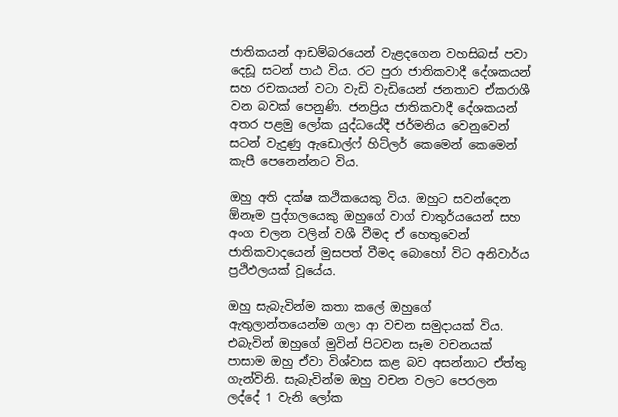ජාතිකයන් ආඩම්බරයෙන් වැළදගෙන වහසිබස් පවා දෙඩූ සටන් පාඨ විය. රට පුරා ජාතිකවාදී දේශකයන් සහ රචකයන් වටා වැඩි වැඩියෙන් ජනතාව ඒකරාශී වන බවක් පෙනුණි. ජනප්‍රිය ජාතිකවාදී දේශකයන් අතර පළමු ලෝක යුද්ධයේදී ජර්මනිය වෙනුවෙන් සටන් වැදුණු ඇඩොල්ෆ් හිට්ලර් කෙමෙන් කෙමෙන් කැපී පෙනෙන්නට විය.

ඔහු අති දක්ෂ කථිකයෙකු විය. ඔහුට සවන්දෙන ඕනෑම පුද්ගලයෙකු ඔහුගේ වාග් චාතුර්යයෙන් සහ අංග චලන වලින් වශී වීමද ඒ හෙතුවෙන් ජාතිකවාදයෙන් මුසපත් වීමද බොහෝ විට අනිවාර්ය ප්‍රථිඵලයක් වූයේය.

ඔහු සැබැවින්ම කතා කලේ ඔහුගේ ඇතුලාන්තයෙන්ම ගලා ආ වචන සමුදායක් විය. එබැවින් ඔහුගේ මුවින් පිටවන සෑම වචනයක් පාසාම ඔහු ඒවා විශ්වාස කළ බව අසන්නාට ඒත්තු ගැන්විනි. සැබැවින්ම ඔහු වචන වලට පෙරලන ලද්දේ 1 වැනි ලෝක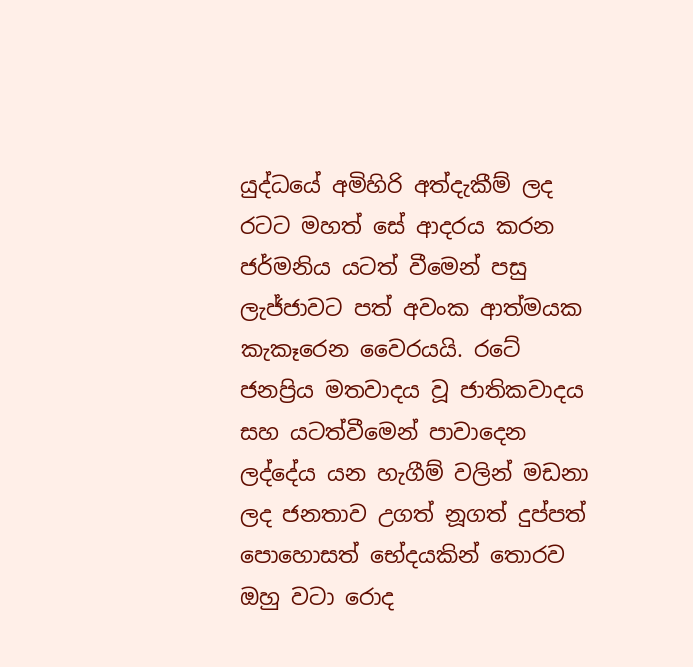යුද්ධයේ අමිහිරි අත්දැකීම් ලද රටට මහත් සේ ආදරය කරන ජර්මනිය යටත් වීමෙන් පසු ලැජ්ජාවට පත් අවංක ආත්මයක කැකෑරෙන වෛරයයි. රටේ ජනප්‍රිය මතවාදය වූ ජාතිකවාදය සහ යටත්වීමෙන් පාවාදෙන ලද්දේය යන හැගීම් වලින් මඩනා ලද ජනතාව උගත් නූගත් දුප්පත් පොහොසත් භේදයකින් තොරව ඔහු වටා රොද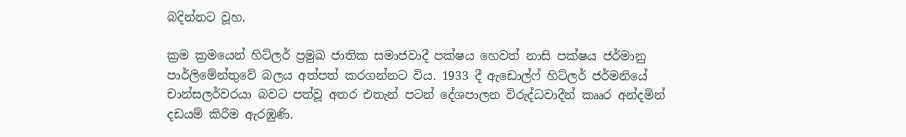බදින්නට වූහ.

ක්‍රම ක්‍රමයෙන් හිට්ලර් ප්‍රමුඛ ජාතික සමාජවාදී පක්ෂය හෙවත් නාසි පක්ෂය ජර්මානු පාර්ලිමේන්තුවේ බලය අත්පත් කරගන්නට විය. 1933 දී ඇඩොල්ෆ් හිට්ලර් ජර්මනියේ චාන්සලර්වරයා බවට පත්වූ අතර එතැන් පටන් දේශපාලන විරුද්ධවාදීන් කෲර අන්දමින් දඩයම් කිරීම ඇරඹුණි.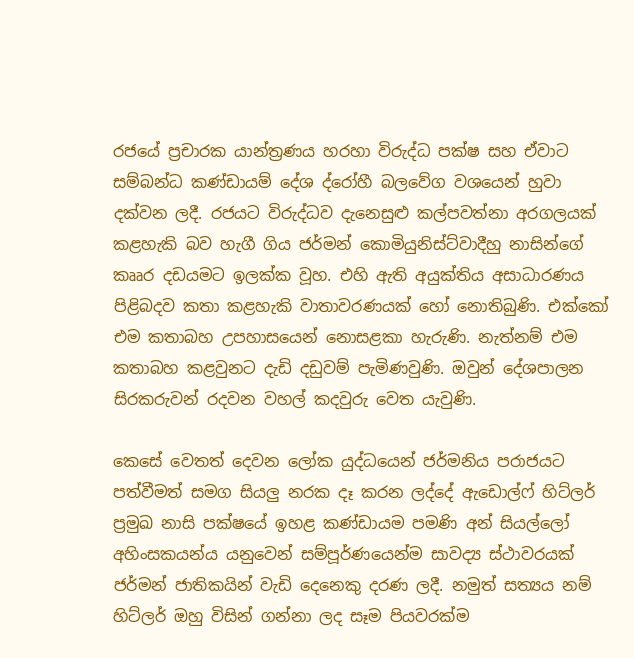රජයේ ප්‍රචාරක යාන්ත්‍රණය හරහා විරුද්ධ පක්ෂ සහ ඒවාට සම්බන්ධ කණ්ඩායම් දේශ ද්රෝහී බලවේග වශයෙන් හුවා දක්වන ලදී. රජයට විරුද්ධව දැනෙසුළු කල්පවත්නා අරගලයක් කළහැකි බව හැගී ගිය ජර්මන් කොමියුනිස්ට්වාදීහු නාසින්ගේ කෲර දඩයමට ඉලක්ක වූහ. එහි ඇති අයුක්තිය අසාධාරණය පිළිබදව කතා කළහැකි වාතාවරණයක් හෝ නොතිබුණි. එක්කෝ එම කතාබහ උපහාසයෙන් නොසළකා හැරුණි. නැත්නම් එම කතාබහ කළවුනට දැඩි දඩුවම් පැමිණවුණි. ඔවුන් දේශපාලන සිරකරුවන් රදවන වහල් කදවුරු වෙත යැවුණි.

කෙසේ වෙතත් දෙවන ලෝක යුද්ධයෙන් ජර්මනිය පරාජයට පත්වීමත් සමග සියලු නරක දෑ කරන ලද්දේ ඇඩොල්ෆ් හිට්ලර් ප්‍රමුඛ නාසි පක්ෂයේ ඉහළ කණ්ඩායම පමණි අන් සියල්ලෝ අහිංසකයන්ය යනුවෙන් සම්පූර්ණයෙන්ම සාවද්‍ය ස්ථාවරයක් ජර්මන් ජාතිකයින් වැඩි දෙනෙකු දරණ ලදී. නමුත් සත්‍යය නම් හිට්ලර් ඔහු විසින් ගන්නා ලද සෑම පියවරක්ම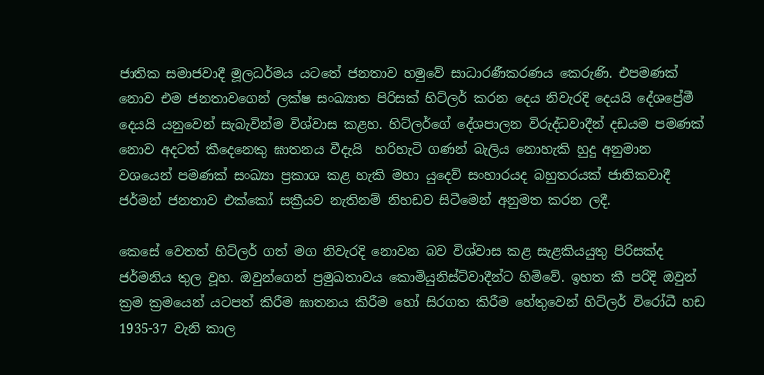ජාතික සමාජවාදී මූලධර්මය යටතේ ජනතාව හමුවේ සාධාරණීකරණය කෙරුණි. එපමණක් නොව එම ජනතාවගෙන් ලක්ෂ සංඛ්‍යාත පිරිසක් හිට්ලර් කරන දෙය නිවැරදි දෙයයි දේශප්‍රේමී දෙයයි යනුවෙන් සැබැවින්ම විශ්වාස කළහ. හිට්ලර්ගේ දේශපාලන විරුද්ධවාදීන් දඩයම පමණක් නොව අදටත් කීදෙනෙකු ඝාතනය වීදැයි  හරිහැටි ගණන් බැලිය නොහැකි හුදු අනුමාන වශයෙන් පමණක් සංඛ්‍යා ප්‍රකාශ කළ හැකි මහා යුදෙව් සංහාරයද බහුතරයක් ජාතිකවාදී ජර්මන් ජනතාව එක්කෝ සක්‍රීයව නැතිනම් නිහඩව සිටීමෙන් අනුමත කරන ලදී.

කෙසේ වෙතත් හිට්ලර් ගත් මග නිවැරදි නොවන බව විශ්වාස කළ සැළකියයුතු පිරිසක්ද ජර්මනිය තුල වූහ. ඔවුන්ගෙන් ප්‍රමුඛතාවය කොමියුනිස්ට්වාදීන්ට හිමිවේ. ඉහත කී පරිදි ඔවුන් ක්‍රම ක්‍රමයෙන් යටපත් කිරීම ඝාතනය කිරීම හෝ සිරගත කිරීම හේතුවෙන් හිට්ලර් විරෝධී හඩ 1935-37 වැනි කාල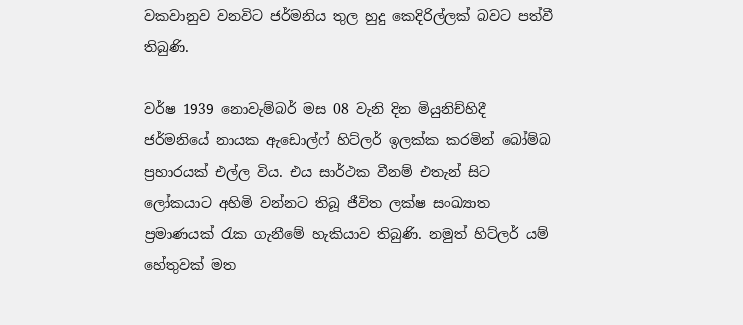වකවානුව වනවිට ජර්මනිය තුල හුදු කෙදිරිල්ලක් බවට පත්වී තිබුණි.

වර්ෂ 1939 නොවැම්බර් මස 08 වැනි දින මියුනිච්හිදී ජර්මනියේ නායක ඇඩොල්ෆ් හිට්ලර් ඉලක්ක කරමින් බෝම්බ ප්‍රහාරයක් එල්ල විය. එය සාර්ථක වීනම් එතැන් සිට ලෝකයාට අහිමි වන්නට තිබූ ජීවිත ලක්ෂ සංඛ්‍යාත ප්‍රමාණයක් රැක ගැනීමේ හැකියාව තිබුණි. නමුත් හිට්ලර් යම් හේතුවක් මත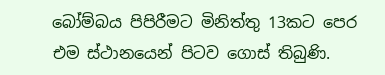බෝම්බය පිපිරීමට මිනිත්තු 13කට පෙර එම ස්ථානයෙන් පිටව ගොස් තිබුණි.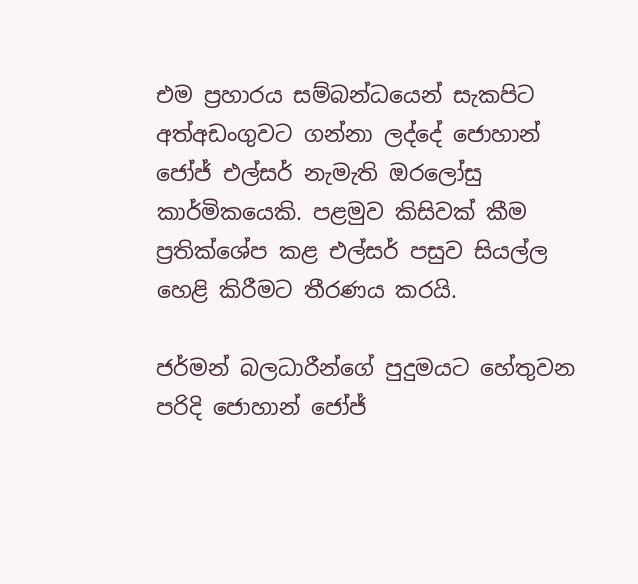එම ප්‍රහාරය සම්බන්ධයෙන් සැකපිට අත්අඩංගුවට ගන්නා ලද්දේ ජොහාන් ජෝජ් එල්සර් නැමැති ඔරලෝසු කාර්මිකයෙකි. පළමුව කිසිවක් කීම ප්‍රතික්ශේප කළ එල්සර් පසුව සියල්ල හෙළි කිරීමට තීරණය කරයි.

ජර්මන් බලධාරීන්ගේ පුදුමයට හේතුවන පරිදි ජොහාන් ජෝජ්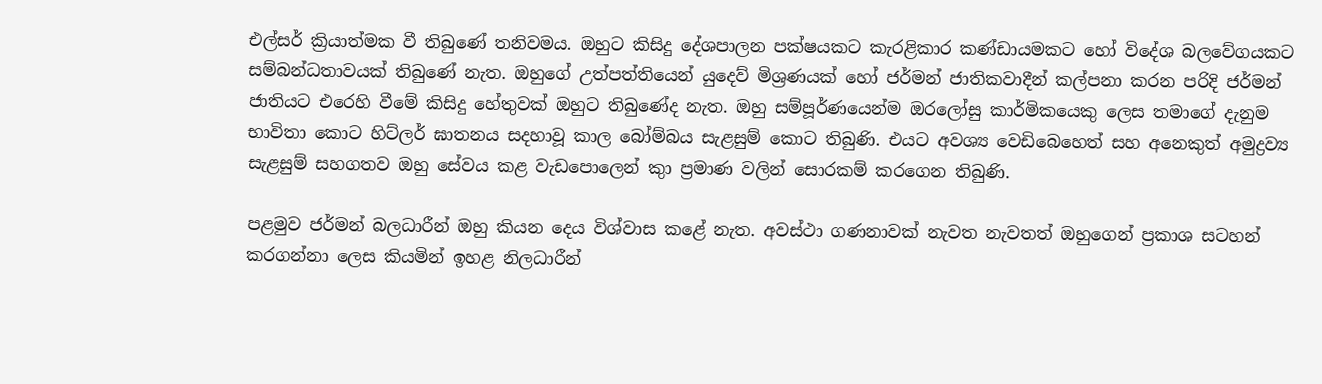එල්සර් ක්‍රියාත්මක වී තිබුණේ තනිවමය. ඔහුට කිසිදු දේශපාලන පක්ෂයකට කැරළිකාර කණ්ඩායමකට හෝ විදේශ බලවේගයකට සම්බන්ධතාවයක් තිබුණේ නැත. ඔහුගේ උත්පත්තියෙන් යුදෙව් මිශ්‍රණයක් හෝ ජර්මන් ජාතිකවාදීන් කල්පනා කරන පරිදි ජර්මන් ජාතියට එරෙහි වීමේ කිසිදු හේතුවක් ඔහුට තිබුණේද නැත. ඔහු සම්පූර්ණයෙන්ම ඔරලෝසු කාර්මිකයෙකු ලෙස තමාගේ දැනුම භාවිතා කොට හිට්ලර් ඝාතනය සදහාවූ කාල බෝම්බය සැළසුම් කොට තිබුණි. එයට අවශ්‍ය වෙඩිබෙහෙත් සහ අනෙකුත් අමුද්‍රව්‍ය සැළසුම් සහගතව ඔහු සේවය කළ වැඩපොලෙන් කුා ප්‍රමාණ වලින් සොරකම් කරගෙන තිබුණි.

පළමුව ජර්මන් බලධාරීන් ඔහු කියන දෙය විශ්වාස කළේ නැත. අවස්ථා ගණනාවක් නැවත නැවතත් ඔහුගෙන් ප්‍රකාශ සටහන් කරගන්නා ලෙස කියමින් ඉහළ නිලධාරීන්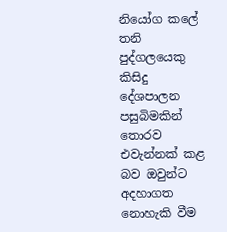නියෝග කලේ තනි පුද්ගලයෙකු කිසිදු දේශපාලන පසුබිමකින් තොරව එවැන්නක් කළ බව ඔවුන්ට අදහාගත නොහැකි වීම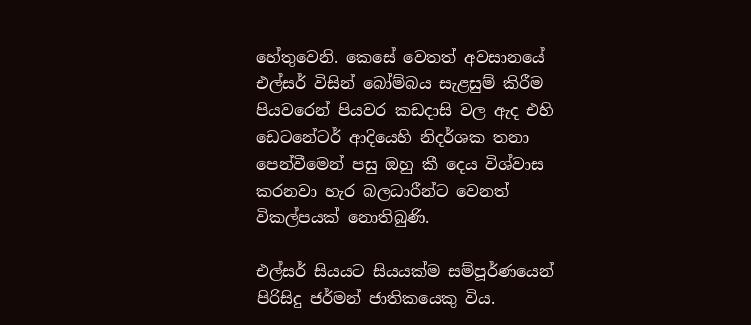හේතුවෙනි. කෙසේ වෙතත් අවසානයේ එල්සර් විසින් බෝම්බය සැළසුම් කිරීම පියවරෙන් පියවර කඩදාසි වල ඇද එහි ඩෙටනේටර් ආදියෙහි නිදර්ශක තනා පෙන්වීමෙන් පසු ඔහු කී දෙය විශ්වාස කරනවා හැර බලධාරීන්ට වෙනත් විකල්පයක් නොතිබුණි.

එල්සර් සියයට සියයක්ම සම්පූර්ණයෙන් පිරිසිදු ජර්මන් ජාතිකයෙකු විය.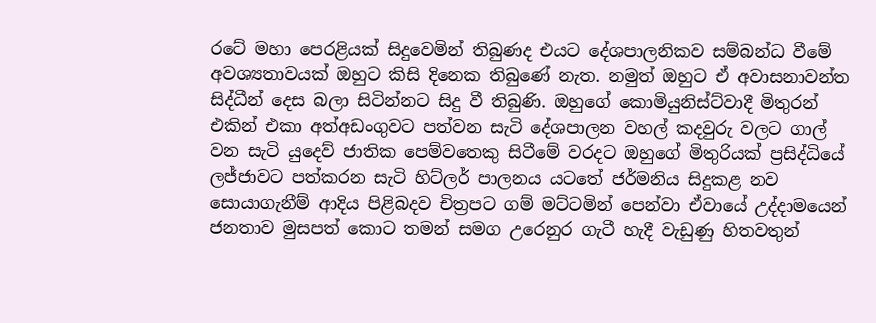රටේ මහා පෙරළියක් සිදුවෙමින් තිබුණද එයට දේශපාලනිකව සම්බන්ධ වීමේ අවශ්‍යතාවයක් ඔහුට කිසි දිනෙක තිබුණේ නැත. නමුත් ඔහුට ඒ අවාසනාවන්ත සිද්ධීන් දෙස බලා සිටින්නට සිදු වී තිබුණි. ඔහුගේ කොමියුනිස්ට්වාදී මිතුරන් එකින් එකා අත්අඩංගුවට පත්වන සැටි දේශපාලන වහල් කදවුරු වලට ගාල් වන සැටි යුදෙව් ජාතික පෙම්වතෙකු සිටීමේ වරදට ඔහුගේ මිතුරියක් ප්‍රසිද්ධියේ ලජ්ජාවට පත්කරන සැටි හිට්ලර් පාලනය යටතේ ජර්මනිය සිදුකළ නව සොයාගැනීම් ආදිය පිළිබදව චිත්‍රපට ගම් මට්ටමින් පෙන්වා ඒවායේ උද්දාමයෙන් ජනතාව මුසපත් කොට තමන් සමග උරෙනුර ගැටී හැදී වැඩුණු හිතවතුන්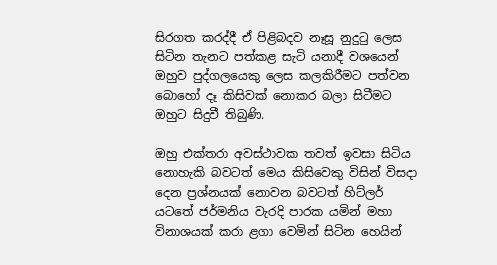සිරගත කරද්දී ඒ පිළිබදව නෑසූ නුදුටු ලෙස සිටින තැනට පත්කළ සැටි යනාදී වශයෙන් ඔහුව පුද්ගලයෙකු ලෙස කලකිරීමට පත්වන බොහෝ දෑ කිසිවක් නොකර බලා සිටීමට ඔහුට සිදුවී තිබුණි.

ඔහු එක්තරා අවස්ථාවක තවත් ඉවසා සිටිය නොහැකි බවටත් මෙය කිසිවෙකු විසින් විසදා දෙන ප්‍රශ්නයක් නොවන බවටත් හිට්ලර් යටතේ ජර්මනිය වැරදි පාරක යමින් මහා විනාශයක් කරා ළගා වෙමින් සිටින හෙයින්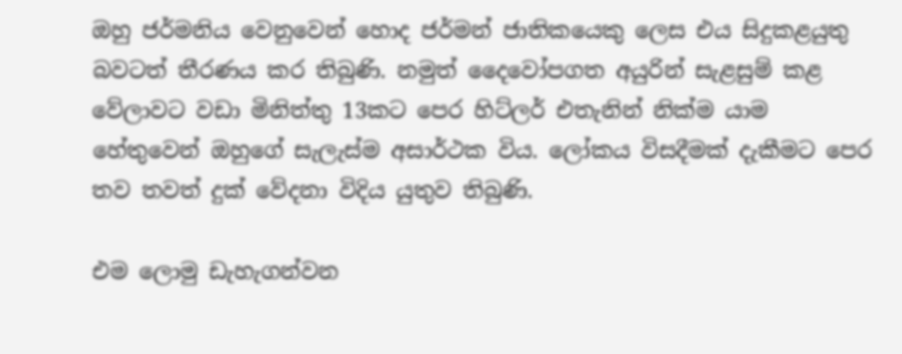ඔහු ජර්මනිය වෙනුවෙන් හොද ජර්මන් ජාතිකයෙකු ලෙස එය සිදුකළයුතු බවටත් තීරණය කර තිබුණි. නමුත් දෛවෝපගත අයුරින් සැළසුම් කළ වේලාවට වඩා මිනිත්තු 13කට පෙර හිට්ලර් එතැනින් නික්ම යාම හේතුවෙන් ඔහුගේ සැලැස්ම අසාර්ථක විය. ලෝකය විසදීමක් දැකීමට පෙර තව තවත් දුක් වේදනා විදිය යුතුව තිබුණි.

එම ලොමු ඩැහැගන්වන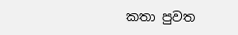කතා පුවත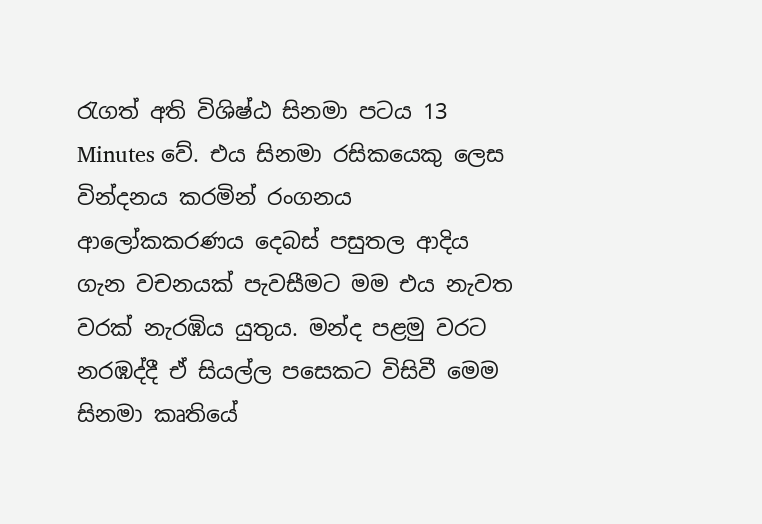රැගත් අති විශිෂ්ඨ සිනමා පටය 13 Minutes වේ. එය සිනමා රසිකයෙකු ලෙස වින්දනය කරමින් රංගනය ආලෝකකරණය දෙබස් පසුතල ආදිය ගැන වචනයක් පැවසීමට මම එය නැවත වරක් නැරඹිය යුතුය. මන්ද පළමු වරට නරඹද්දී ඒ සියල්ල පසෙකට විසිවී මෙම සිනමා කෘතියේ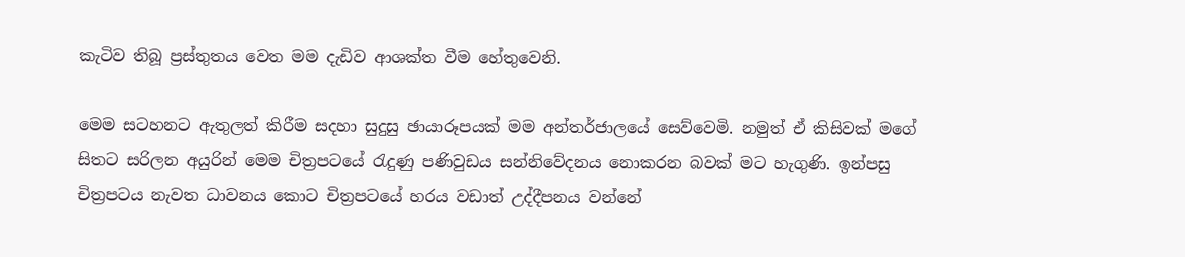කැටිව තිබූ ප්‍රස්තුතය වෙත මම දැඩිව ආශක්ත වීම හේතුවෙනි.

මෙම සටහනට ඇතුලත් කිරීම සදහා සුදුසු ඡායාරූපයක් මම අන්තර්ජාලයේ සෙව්වෙමි. නමුත් ඒ කිසිවක් මගේ සිතට සරිලන අයුරින් මෙම චිත්‍රපටයේ රැදුණු පණිවුඩය සන්නිවේදනය නොකරන බවක් මට හැගුණි. ඉන්පසු චිත්‍රපටය නැවත ධාවනය කොට චිත්‍රපටයේ හරය වඩාත් උද්දීපනය වන්නේ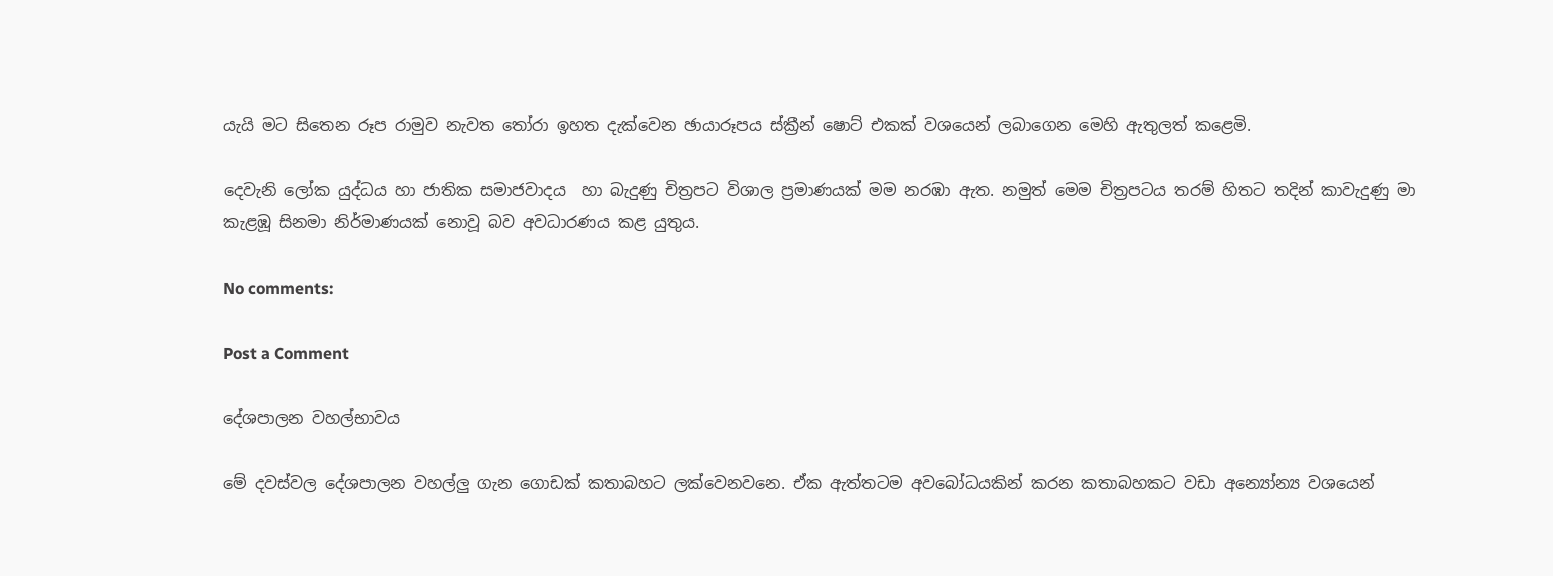යැයි මට සිතෙන රූප රාමුව නැවත තෝරා ඉහත දැක්වෙන ඡායාරූපය ස්ක්‍රීන් ෂොට් එකක් වශයෙන් ලබාගෙන මෙහි ඇතුලත් කළෙමි.

දෙවැනි ලෝක යුද්ධය හා ජාතික සමාජවාදය  හා බැදුණු චිත්‍රපට විශාල ප්‍රමාණයක් මම නරඹා ඇත. නමුත් මෙම චිත්‍රපටය තරම් හිතට තදින් කාවැදුණු මා කැළඹූ සිනමා නිර්මාණයක් නොවූ බව අවධාරණය කළ යුතුය.

No comments:

Post a Comment

දේශපාලන වහල්භාවය

මේ දවස්වල දේශපාලන වහල්ලු ගැන ගොඩක් කතාබහට ලක්වෙනවනෙ. ඒක ඇත්තටම අවබෝධයකින් කරන කතාබහකට වඩා අන්‍යෝන්‍ය වශයෙන්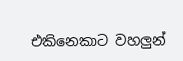එකිනෙකාට වහලුන්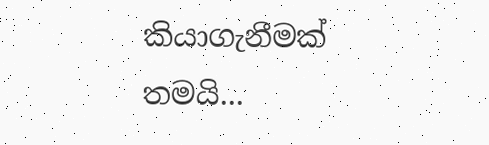කියාගැනීමක් තමයි...